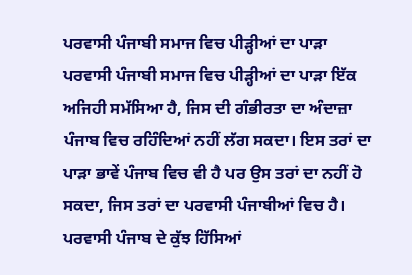ਪਰਵਾਸੀ ਪੰਜਾਬੀ ਸਮਾਜ ਵਿਚ ਪੀੜ੍ਹੀਆਂ ਦਾ ਪਾੜਾ
ਪਰਵਾਸੀ ਪੰਜਾਬੀ ਸਮਾਜ ਵਿਚ ਪੀੜ੍ਹੀਆਂ ਦਾ ਪਾੜਾ ਇੱਕ ਅਜਿਹੀ ਸਮੱਸਿਆ ਹੈ, ਜਿਸ ਦੀ ਗੰਭੀਰਤਾ ਦਾ ਅੰਦਾਜ਼ਾ ਪੰਜਾਬ ਵਿਚ ਰਹਿੰਦਿਆਂ ਨਹੀਂ ਲੱਗ ਸਕਦਾ। ਇਸ ਤਰਾਂ ਦਾ ਪਾੜਾ ਭਾਵੇਂ ਪੰਜਾਬ ਵਿਚ ਵੀ ਹੈ ਪਰ ਉਸ ਤਰਾਂ ਦਾ ਨਹੀਂ ਹੋ ਸਕਦਾ, ਜਿਸ ਤਰਾਂ ਦਾ ਪਰਵਾਸੀ ਪੰਜਾਬੀਆਂ ਵਿਚ ਹੈ। ਪਰਵਾਸੀ ਪੰਜਾਬ ਦੇ ਕੁੱਝ ਹਿੱਸਿਆਂ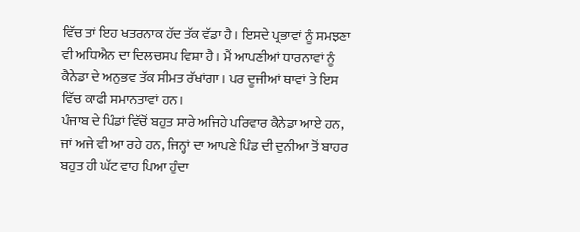ਵਿੱਚ ਤਾਂ ਇਹ ਖਤਰਨਾਕ ਹੱਦ ਤੱਕ ਵੱਡਾ ਹੈ। ਇਸਦੇ ਪ੍ਰਭਾਵਾਂ ਨੂੰ ਸਮਝਣਾ ਵੀ ਅਧਿਐਨ ਦਾ ਦਿਲਚਸਪ ਵਿਸ਼ਾ ਹੈ। ਮੈਂ ਆਪਣੀਆਂ ਧਾਰਨਾਵਾਂ ਨੂੰ ਕੈਨੇਡਾ ਦੇ ਅਨੁਭਵ ਤੱਕ ਸੀਮਤ ਰੱਖਾਂਗਾ। ਪਰ ਦੂਜੀਆਂ ਥਾਵਾਂ ਤੇ ਇਸ ਵਿੱਚ ਕਾਫੀ ਸਮਾਨਤਾਵਾਂ ਹਨ।
ਪੰਜਾਬ ਦੇ ਪਿੰਡਾਂ ਵਿੱਚੋਂ ਬਹੁਤ ਸਾਰੇ ਅਜਿਹੇ ਪਰਿਵਾਰ ਕੈਨੇਡਾ ਆਏ ਹਨ, ਜਾਂ ਅਜੇ ਵੀ ਆ ਰਹੇ ਹਨ, ਜਿਨ੍ਹਾਂ ਦਾ ਆਪਣੇ ਪਿੰਡ ਦੀ ਦੁਨੀਆ ਤੋਂ ਬਾਹਰ ਬਹੁਤ ਹੀ ਘੱਟ ਵਾਹ ਪਿਆ ਹੁੰਦਾ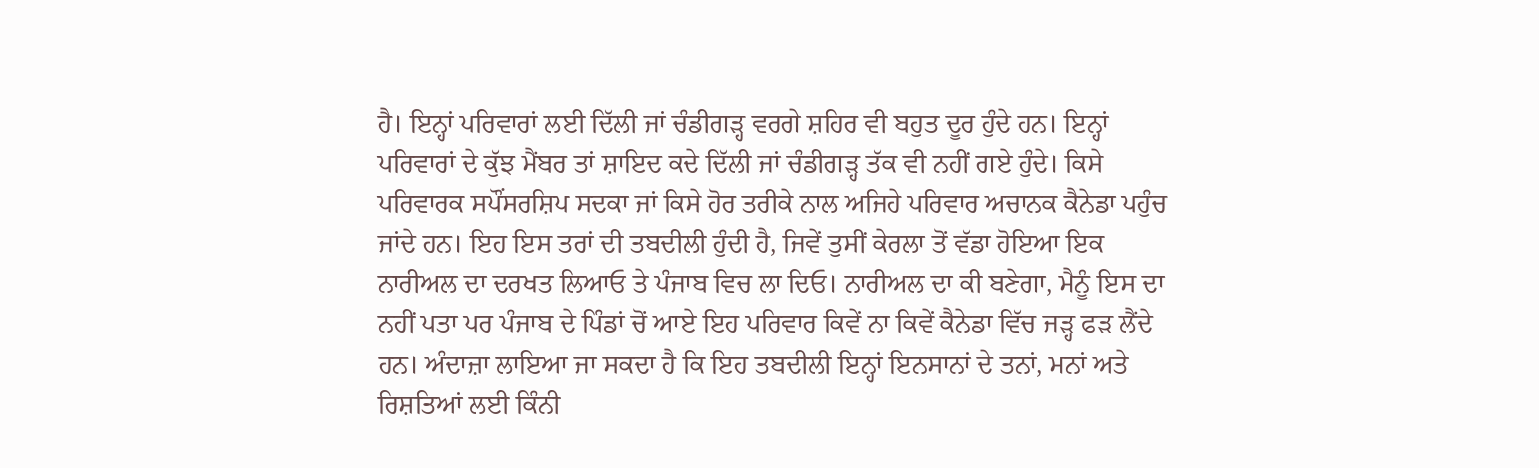ਹੈ। ਇਨ੍ਹਾਂ ਪਰਿਵਾਰਾਂ ਲਈ ਦਿੱਲੀ ਜਾਂ ਚੰਡੀਗੜ੍ਹ ਵਰਗੇ ਸ਼ਹਿਰ ਵੀ ਬਹੁਤ ਦੂਰ ਹੁੰਦੇ ਹਨ। ਇਨ੍ਹਾਂ ਪਰਿਵਾਰਾਂ ਦੇ ਕੁੱਝ ਮੈਂਬਰ ਤਾਂ ਸ਼ਾਇਦ ਕਦੇ ਦਿੱਲੀ ਜਾਂ ਚੰਡੀਗੜ੍ਹ ਤੱਕ ਵੀ ਨਹੀਂ ਗਏ ਹੁੰਦੇ। ਕਿਸੇ ਪਰਿਵਾਰਕ ਸਪੌਂਸਰਸ਼ਿਪ ਸਦਕਾ ਜਾਂ ਕਿਸੇ ਹੋਰ ਤਰੀਕੇ ਨਾਲ ਅਜਿਹੇ ਪਰਿਵਾਰ ਅਚਾਨਕ ਕੈਨੇਡਾ ਪਹੁੰਚ ਜਾਂਦੇ ਹਨ। ਇਹ ਇਸ ਤਰਾਂ ਦੀ ਤਬਦੀਲੀ ਹੁੰਦੀ ਹੈ, ਜਿਵੇਂ ਤੁਸੀਂ ਕੇਰਲਾ ਤੋਂ ਵੱਡਾ ਹੋਇਆ ਇਕ ਨਾਰੀਅਲ ਦਾ ਦਰਖਤ ਲਿਆਓ ਤੇ ਪੰਜਾਬ ਵਿਚ ਲਾ ਦਿਓ। ਨਾਰੀਅਲ ਦਾ ਕੀ ਬਣੇਗਾ, ਮੈਨੂੰ ਇਸ ਦਾ ਨਹੀਂ ਪਤਾ ਪਰ ਪੰਜਾਬ ਦੇ ਪਿੰਡਾਂ ਚੋਂ ਆਏ ਇਹ ਪਰਿਵਾਰ ਕਿਵੇਂ ਨਾ ਕਿਵੇਂ ਕੈਨੇਡਾ ਵਿੱਚ ਜੜ੍ਹ ਫੜ ਲੈਂਦੇ ਹਨ। ਅੰਦਾਜ਼ਾ ਲਾਇਆ ਜਾ ਸਕਦਾ ਹੈ ਕਿ ਇਹ ਤਬਦੀਲੀ ਇਨ੍ਹਾਂ ਇਨਸਾਨਾਂ ਦੇ ਤਨਾਂ, ਮਨਾਂ ਅਤੇ ਰਿਸ਼ਤਿਆਂ ਲਈ ਕਿੰਨੀ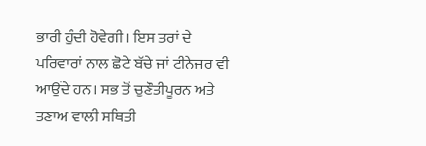ਭਾਰੀ ਹੁੰਦੀ ਹੋਵੇਗੀ। ਇਸ ਤਰਾਂ ਦੇ ਪਰਿਵਾਰਾਂ ਨਾਲ ਛੋਟੇ ਬੱਚੇ ਜਾਂ ਟੀਨੇਜਰ ਵੀ ਆਉਂਦੇ ਹਨ। ਸਭ ਤੋਂ ਚੁਣੌਤੀਪੂਰਨ ਅਤੇ ਤਣਾਅ ਵਾਲੀ ਸਥਿਤੀ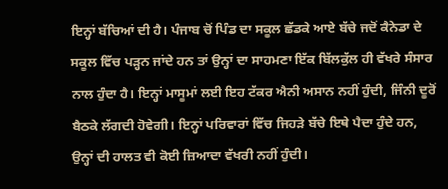ਇਨ੍ਹਾਂ ਬੱਚਿਆਂ ਦੀ ਹੈ। ਪੰਜਾਬ ਚੋਂ ਪਿੰਡ ਦਾ ਸਕੂਲ ਛੱਡਕੇ ਆਏ ਬੱਚੇ ਜਦੋਂ ਕੈਨੇਡਾ ਦੇ ਸਕੂਲ ਵਿੱਚ ਪੜ੍ਹਨ ਜਾਂਦੇ ਹਨ ਤਾਂ ਉਨ੍ਹਾਂ ਦਾ ਸਾਹਮਣਾ ਇੱਕ ਬਿੱਲਕੁੱਲ ਹੀ ਵੱਖਰੇ ਸੰਸਾਰ ਨਾਲ ਹੁੰਦਾ ਹੈ। ਇਨ੍ਹਾਂ ਮਾਸੂਮਾਂ ਲਈ ਇਹ ਟੱਕਰ ਐਨੀ ਅਸਾਨ ਨਹੀਂ ਹੁੰਦੀ, ਜਿੰਨੀ ਦੂਰੋਂ ਬੈਠਕੇ ਲੱਗਦੀ ਹੋਵੇਗੀ। ਇਨ੍ਹਾਂ ਪਰਿਵਾਰਾਂ ਵਿੱਚ ਜਿਹੜੇ ਬੱਚੇ ਇਥੇ ਪੈਦਾ ਹੁੰਦੇ ਹਨ, ਉਨ੍ਹਾਂ ਦੀ ਹਾਲਤ ਵੀ ਕੋਈ ਜ਼ਿਆਦਾ ਵੱਖਰੀ ਨਹੀਂ ਹੁੰਦੀ।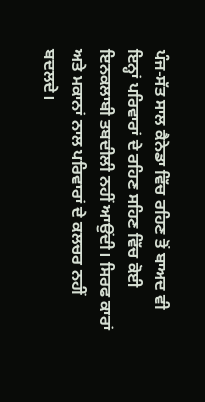ਪੰਜ-ਸੱਤ ਸਾਲ ਕੈਨੇਡਾ ਵਿੱਚ ਰਹਿਣ ਤੋਂ ਬਾਅਦ ਵੀ ਇਨ੍ਹਾਂ ਪਰਿਵਾਰਾਂ ਦੇ ਰਹਿਣ ਸਹਿਣ ਵਿੱਚ ਕੋਈ ਇਨਕਲਾਬੀ ਤਬਦੀਲੀ ਨਹੀਂ ਆਉਂਦੀ। ਸਿਰਫ ਕਾਰਾਂ ਅਤੇ ਮਕਾਨਾਂ ਨਾਲ ਪਰਿਵਾਰਾਂ ਦੇ ਕਲਚਰ ਨਹੀਂ ਬਦਲਦੇ।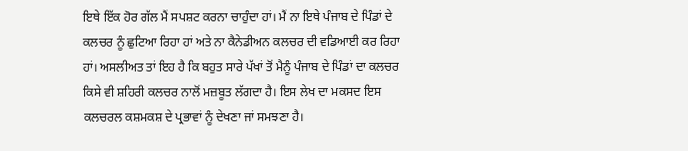ਇਥੇ ਇੱਕ ਹੋਰ ਗੱਲ ਮੈਂ ਸਪਸ਼ਟ ਕਰਨਾ ਚਾਹੁੰਦਾ ਹਾਂ। ਮੈਂ ਨਾ ਇਥੇ ਪੰਜਾਬ ਦੇ ਪਿੰਡਾਂ ਦੇ ਕਲਚਰ ਨੂੰ ਛੁਟਿਆ ਰਿਹਾ ਹਾਂ ਅਤੇ ਨਾ ਕੈਨੇਡੀਅਨ ਕਲਚਰ ਦੀ ਵਡਿਆਈ ਕਰ ਰਿਹਾ ਹਾਂ। ਅਸਲੀਅਤ ਤਾਂ ਇਹ ਹੈ ਕਿ ਬਹੁਤ ਸਾਰੇ ਪੱਖਾਂ ਤੋਂ ਮੈਨੂੰ ਪੰਜਾਬ ਦੇ ਪਿੰਡਾਂ ਦਾ ਕਲਚਰ ਕਿਸੇ ਵੀ ਸ਼ਹਿਰੀ ਕਲਚਰ ਨਾਲੋਂ ਮਜ਼ਬੂਤ ਲੱਗਦਾ ਹੈ। ਇਸ ਲੇਖ ਦਾ ਮਕਸਦ ਇਸ ਕਲਚਰਲ ਕਸ਼ਮਕਸ਼ ਦੇ ਪ੍ਰਭਾਵਾਂ ਨੂੰ ਦੇਖਣਾ ਜਾਂ ਸਮਝਣਾ ਹੈ।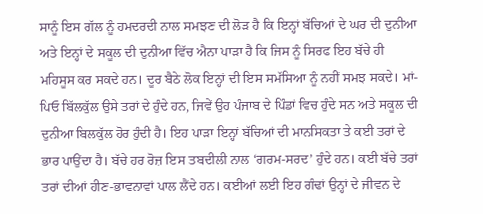ਸਾਨੂੰ ਇਸ ਗੱਲ ਨੂੰ ਹਮਦਰਦੀ ਨਾਲ ਸਮਝਣ ਦੀ ਲੋੜ ਹੈ ਕਿ ਇਨ੍ਹਾਂ ਬੱਚਿਆਂ ਦੇ ਘਰ ਦੀ ਦੁਨੀਆ ਅਤੇ ਇਨ੍ਹਾਂ ਦੇ ਸਕੂਲ ਦੀ ਦੁਨੀਆ ਵਿੱਚ ਐਨਾ ਪਾੜਾ ਹੈ ਕਿ ਜਿਸ ਨੂੰ ਸਿਰਫ ਇਹ ਬੱਚੇ ਹੀ ਮਹਿਸੂਸ ਕਰ ਸਕਦੇ ਹਨ। ਦੂਰ ਬੈਠੇ ਲੋਕ ਇਨ੍ਹਾਂ ਦੀ ਇਸ ਸਮੱਸਿਆ ਨੂੰ ਨਹੀਂ ਸਮਝ ਸਕਦੇ। ਮਾਂ-ਪਿਓ ਬਿੱਲਕੁੱਲ ਉਸੇ ਤਰਾਂ ਦੇ ਹੁੰਦੇ ਹਨ, ਜਿਵੇਂ ਉਹ ਪੰਜਾਬ ਦੇ ਪਿੰਡਾਂ ਵਿਚ ਹੁੰਦੇ ਸਨ ਅਤੇ ਸਕੂਲ ਦੀ ਦੁਨੀਆ ਬਿਲਕੁੱਲ ਹੋਰ ਹੁੰਦੀ ਹੈ। ਇਹ ਪਾੜਾ ਇਨ੍ਹਾਂ ਬੱਚਿਆਂ ਦੀ ਮਾਨਸਿਕਤਾ ਤੇ ਕਈ ਤਰਾਂ ਦੇ ਭਾਰ ਪਾਉਂਦਾ ਹੈ। ਬੱਚੇ ਹਰ ਰੋਜ਼ ਇਸ ਤਬਦੀਲੀ ਨਾਲ ‘ਗਰਮ-ਸਰਦ’ ਹੁੰਦੇ ਹਨ। ਕਈ ਬੱਚੇ ਤਰਾਂ ਤਰਾਂ ਦੀਆਂ ਹੀਣ-ਭਾਵਨਾਵਾਂ ਪਾਲ ਲੈਂਦੇ ਹਨ। ਕਈਆਂ ਲਈ ਇਹ ਗੰਢਾਂ ਉਨ੍ਹਾਂ ਦੇ ਜੀਵਨ ਦੇ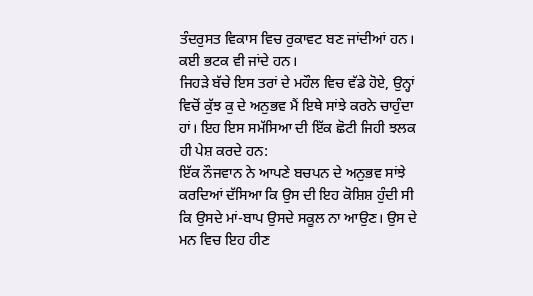ਤੰਦਰੁਸਤ ਵਿਕਾਸ ਵਿਚ ਰੁਕਾਵਟ ਬਣ ਜਾਂਦੀਆਂ ਹਨ। ਕਈ ਭਟਕ ਵੀ ਜਾਂਦੇ ਹਨ।
ਜਿਹੜੇ ਬੱਚੇ ਇਸ ਤਰਾਂ ਦੇ ਮਹੌਲ ਵਿਚ ਵੱਡੇ ਹੋਏ, ਉਨ੍ਹਾਂ ਵਿਚੋਂ ਕੁੱਝ ਕੁ ਦੇ ਅਨੁਭਵ ਮੈਂ ਇਥੇ ਸਾਂਝੇ ਕਰਨੇ ਚਾਹੁੰਦਾ ਹਾਂ। ਇਹ ਇਸ ਸਮੱਸਿਆ ਦੀ ਇੱਕ ਛੋਟੀ ਜਿਹੀ ਝਲਕ ਹੀ ਪੇਸ਼ ਕਰਦੇ ਹਨ:
ਇੱਕ ਨੌਜਵਾਨ ਨੇ ਆਪਣੇ ਬਚਪਨ ਦੇ ਅਨੁਭਵ ਸਾਂਝੇ ਕਰਦਿਆਂ ਦੱਸਿਆ ਕਿ ਉਸ ਦੀ ਇਹ ਕੋਸ਼ਿਸ਼ ਹੁੰਦੀ ਸੀ ਕਿ ਉਸਦੇ ਮਾਂ-ਬਾਪ ਉਸਦੇ ਸਕੂਲ ਨਾ ਆਉਣ। ਉਸ ਦੇ ਮਨ ਵਿਚ ਇਹ ਹੀਣ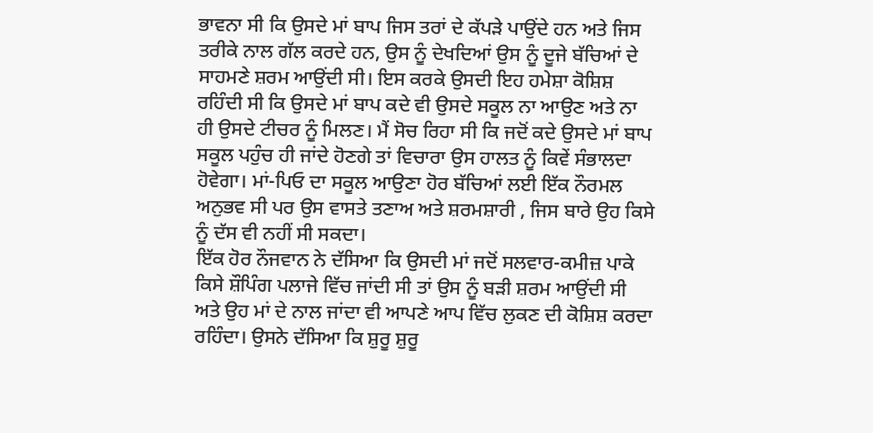ਭਾਵਨਾ ਸੀ ਕਿ ਉਸਦੇ ਮਾਂ ਬਾਪ ਜਿਸ ਤਰਾਂ ਦੇ ਕੱਪੜੇ ਪਾਉਂਦੇ ਹਨ ਅਤੇ ਜਿਸ ਤਰੀਕੇ ਨਾਲ ਗੱਲ ਕਰਦੇ ਹਨ, ਉਸ ਨੂੰ ਦੇਖਦਿਆਂ ਉਸ ਨੂੰ ਦੂਜੇ ਬੱਚਿਆਂ ਦੇ ਸਾਹਮਣੇ ਸ਼ਰਮ ਆਉਂਦੀ ਸੀ। ਇਸ ਕਰਕੇ ਉਸਦੀ ਇਹ ਹਮੇਸ਼ਾ ਕੋਸ਼ਿਸ਼ ਰਹਿੰਦੀ ਸੀ ਕਿ ਉਸਦੇ ਮਾਂ ਬਾਪ ਕਦੇ ਵੀ ਉਸਦੇ ਸਕੂਲ ਨਾ ਆਉਣ ਅਤੇ ਨਾ ਹੀ ਉਸਦੇ ਟੀਚਰ ਨੂੰ ਮਿਲਣ। ਮੈਂ ਸੋਚ ਰਿਹਾ ਸੀ ਕਿ ਜਦੋਂ ਕਦੇ ਉਸਦੇ ਮਾਂ ਬਾਪ ਸਕੂਲ ਪਹੁੰਚ ਹੀ ਜਾਂਦੇ ਹੋਣਗੇ ਤਾਂ ਵਿਚਾਰਾ ਉਸ ਹਾਲਤ ਨੂੰ ਕਿਵੇਂ ਸੰਭਾਲਦਾ ਹੋਵੇਗਾ। ਮਾਂ-ਪਿਓ ਦਾ ਸਕੂਲ ਆਉਣਾ ਹੋਰ ਬੱਚਿਆਂ ਲਈ ਇੱਕ ਨੌਰਮਲ ਅਨੁਭਵ ਸੀ ਪਰ ਉਸ ਵਾਸਤੇ ਤਣਾਅ ਅਤੇ ਸ਼ਰਮਸ਼ਾਰੀ , ਜਿਸ ਬਾਰੇ ਉਹ ਕਿਸੇ ਨੂੰ ਦੱਸ ਵੀ ਨਹੀਂ ਸੀ ਸਕਦਾ।
ਇੱਕ ਹੋਰ ਨੌਜਵਾਨ ਨੇ ਦੱਸਿਆ ਕਿ ਉਸਦੀ ਮਾਂ ਜਦੋਂ ਸਲਵਾਰ-ਕਮੀਜ਼ ਪਾਕੇ ਕਿਸੇ ਸ਼ੌਪਿੰਗ ਪਲਾਜੇ ਵਿੱਚ ਜਾਂਦੀ ਸੀ ਤਾਂ ਉਸ ਨੂੰ ਬੜੀ ਸ਼ਰਮ ਆਉਂਦੀ ਸੀ ਅਤੇ ਉਹ ਮਾਂ ਦੇ ਨਾਲ ਜਾਂਦਾ ਵੀ ਆਪਣੇ ਆਪ ਵਿੱਚ ਲੁਕਣ ਦੀ ਕੋਸ਼ਿਸ਼ ਕਰਦਾ ਰਹਿੰਦਾ। ਉਸਨੇ ਦੱਸਿਆ ਕਿ ਸ਼ੁਰੂ ਸ਼ੁਰੂ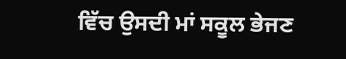ਵਿੱਚ ਉਸਦੀ ਮਾਂ ਸਕੂਲ ਭੇਜਣ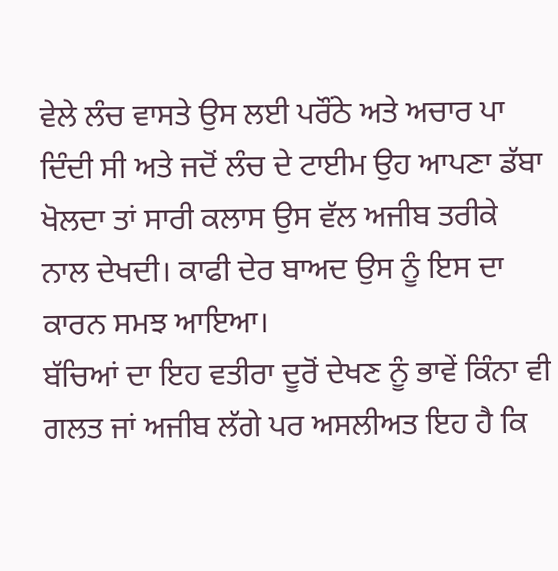ਵੇਲੇ ਲੰਚ ਵਾਸਤੇ ਉਸ ਲਈ ਪਰੌਂਠੇ ਅਤੇ ਅਚਾਰ ਪਾ ਦਿੰਦੀ ਸੀ ਅਤੇ ਜਦੋਂ ਲੰਚ ਦੇ ਟਾਈਮ ਉਹ ਆਪਣਾ ਡੱਬਾ ਖੋਲਦਾ ਤਾਂ ਸਾਰੀ ਕਲਾਸ ਉਸ ਵੱਲ ਅਜੀਬ ਤਰੀਕੇ ਨਾਲ ਦੇਖਦੀ। ਕਾਫੀ ਦੇਰ ਬਾਅਦ ਉਸ ਨੂੰ ਇਸ ਦਾ ਕਾਰਨ ਸਮਝ ਆਇਆ।
ਬੱਚਿਆਂ ਦਾ ਇਹ ਵਤੀਰਾ ਦੂਰੋਂ ਦੇਖਣ ਨੂੰ ਭਾਵੇਂ ਕਿੰਨਾ ਵੀ ਗਲਤ ਜਾਂ ਅਜੀਬ ਲੱਗੇ ਪਰ ਅਸਲੀਅਤ ਇਹ ਹੈ ਕਿ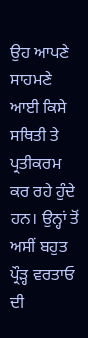ਉਹ ਆਪਣੇ ਸਾਹਮਣੇ ਆਈ ਕਿਸੇ ਸਥਿਤੀ ਤੇ ਪ੍ਰਤੀਕਰਮ ਕਰ ਰਹੇ ਹੁੰਦੇ ਹਨ। ਉਨ੍ਹਾਂ ਤੋਂ ਅਸੀਂ ਬਹੁਤ ਪ੍ਰੌੜ੍ਹ ਵਰਤਾਓ ਦੀ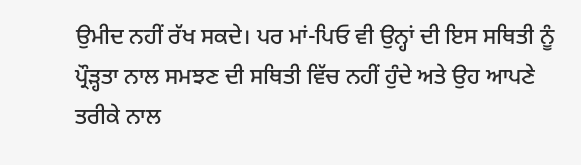ਉਮੀਦ ਨਹੀਂ ਰੱਖ ਸਕਦੇ। ਪਰ ਮਾਂ-ਪਿਓ ਵੀ ਉਨ੍ਹਾਂ ਦੀ ਇਸ ਸਥਿਤੀ ਨੂੰ ਪ੍ਰੌੜ੍ਹਤਾ ਨਾਲ ਸਮਝਣ ਦੀ ਸਥਿਤੀ ਵਿੱਚ ਨਹੀਂ ਹੁੰਦੇ ਅਤੇ ਉਹ ਆਪਣੇ ਤਰੀਕੇ ਨਾਲ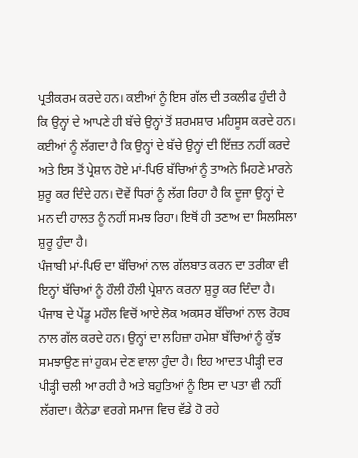ਪ੍ਰਤੀਕਰਮ ਕਰਦੇ ਹਨ। ਕਈਆਂ ਨੂੰ ਇਸ ਗੱਲ ਦੀ ਤਕਲੀਫ ਹੁੰਦੀ ਹੈ ਕਿ ਉਨ੍ਹਾਂ ਦੇ ਆਪਣੇ ਹੀ ਬੱਚੇ ਉਨ੍ਹਾਂ ਤੋਂ ਸ਼ਰਮਸ਼ਾਰ ਮਹਿਸੂਸ ਕਰਦੇ ਹਨ। ਕਈਆਂ ਨੂੰ ਲੱਗਦਾ ਹੈ ਕਿ ਉਨ੍ਹਾਂ ਦੇ ਬੱਚੇ ਉਨ੍ਹਾਂ ਦੀ ਇੱਜ਼ਤ ਨਹੀਂ ਕਰਦੇ ਅਤੇ ਇਸ ਤੋਂ ਪ੍ਰੇਸ਼ਾਨ ਹੋਏ ਮਾਂ-ਪਿਓ ਬੱਚਿਆਂ ਨੂੰ ਤਾਅਨੇ ਮਿਹਣੇ ਮਾਰਨੇ ਸ਼ੁਰੂ ਕਰ ਦਿੰਦੇ ਹਨ। ਦੋਵੇਂ ਧਿਰਾਂ ਨੂੰ ਲੱਗ ਰਿਹਾ ਹੈ ਕਿ ਦੂਜਾ ਉਨ੍ਹਾਂ ਦੇ ਮਨ ਦੀ ਹਾਲਤ ਨੂੰ ਨਹੀਂ ਸਮਝ ਰਿਹਾ। ਇਥੋਂ ਹੀ ਤਣਾਅ ਦਾ ਸਿਲਸਿਲਾ ਸ਼ੁਰੂ ਹੁੰਦਾ ਹੈ।
ਪੰਜਾਬੀ ਮਾਂ-ਪਿਓ ਦਾ ਬੱਚਿਆਂ ਨਾਲ ਗੱਲਬਾਤ ਕਰਨ ਦਾ ਤਰੀਕਾ ਵੀ ਇਨ੍ਹਾਂ ਬੱਚਿਆਂ ਨੂੰ ਹੌਲੀ ਹੌਲੀ ਪ੍ਰੇਸ਼ਾਨ ਕਰਨਾ ਸ਼ੁਰੂ ਕਰ ਦਿੰਦਾ ਹੈ। ਪੰਜਾਬ ਦੇ ਪੇਂਡੂ ਮਹੌਲ ਵਿਚੋਂ ਆਏ ਲੋਕ ਅਕਸਰ ਬੱਚਿਆਂ ਨਾਲ ਰੋਹਬ ਨਾਲ ਗੱਲ ਕਰਦੇ ਹਨ। ਉਨ੍ਹਾਂ ਦਾ ਲਹਿਜ਼ਾ ਹਮੇਸ਼ਾ ਬੱਚਿਆਂ ਨੂੰ ਕੁੱਝ ਸਮਝਾਉਣ ਜਾਂ ਹੁਕਮ ਦੇਣ ਵਾਲਾ ਹੁੰਦਾ ਹੈ। ਇਹ ਆਦਤ ਪੀੜ੍ਹੀ ਦਰ ਪੀੜ੍ਹੀ ਚਲੀ ਆ ਰਹੀ ਹੈ ਅਤੇ ਬਹੁਤਿਆਂ ਨੂੰ ਇਸ ਦਾ ਪਤਾ ਵੀ ਨਹੀਂ ਲੱਗਦਾ। ਕੈਨੇਡਾ ਵਰਗੇ ਸਮਾਜ ਵਿਚ ਵੱਡੇ ਹੋ ਰਹੇ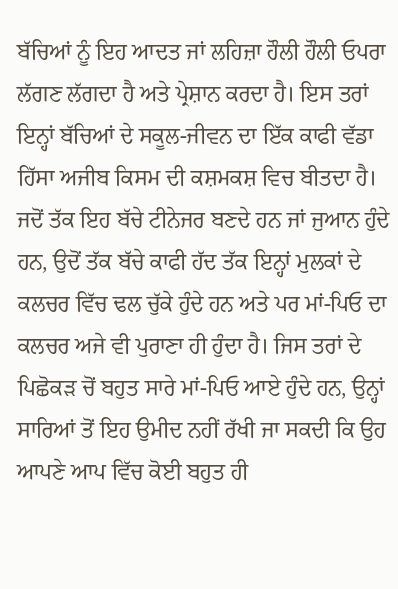ਬੱਚਿਆਂ ਨੂੰ ਇਹ ਆਦਤ ਜਾਂ ਲਹਿਜ਼ਾ ਹੌਲੀ ਹੌਲੀ ਓਪਰਾ ਲੱਗਣ ਲੱਗਦਾ ਹੈ ਅਤੇ ਪ੍ਰੇਸ਼ਾਨ ਕਰਦਾ ਹੈ। ਇਸ ਤਰਾਂ ਇਨ੍ਹਾਂ ਬੱਚਿਆਂ ਦੇ ਸਕੂਲ-ਜੀਵਨ ਦਾ ਇੱਕ ਕਾਫੀ ਵੱਡਾ ਹਿੱਸਾ ਅਜੀਬ ਕਿਸਮ ਦੀ ਕਸ਼ਮਕਸ਼ ਵਿਚ ਬੀਤਦਾ ਹੈ।
ਜਦੋਂ ਤੱਕ ਇਹ ਬੱਚੇ ਟੀਨੇਜਰ ਬਣਦੇ ਹਨ ਜਾਂ ਜੁਆਨ ਹੁੰਦੇ ਹਨ, ਉਦੋਂ ਤੱਕ ਬੱਚੇ ਕਾਫੀ ਹੱਦ ਤੱਕ ਇਨ੍ਹਾਂ ਮੁਲਕਾਂ ਦੇ ਕਲਚਰ ਵਿੱਚ ਢਲ ਚੁੱਕੇ ਹੁੰਦੇ ਹਨ ਅਤੇ ਪਰ ਮਾਂ-ਪਿਓ ਦਾ ਕਲਚਰ ਅਜੇ ਵੀ ਪੁਰਾਣਾ ਹੀ ਹੁੰਦਾ ਹੈ। ਜਿਸ ਤਰਾਂ ਦੇ ਪਿਛੋਕੜ ਚੋਂ ਬਹੁਤ ਸਾਰੇ ਮਾਂ-ਪਿਓ ਆਏ ਹੁੰਦੇ ਹਨ, ਉਨ੍ਹਾਂ ਸਾਰਿਆਂ ਤੋਂ ਇਹ ਉਮੀਦ ਨਹੀਂ ਰੱਖੀ ਜਾ ਸਕਦੀ ਕਿ ਉਹ ਆਪਣੇ ਆਪ ਵਿੱਚ ਕੋਈ ਬਹੁਤ ਹੀ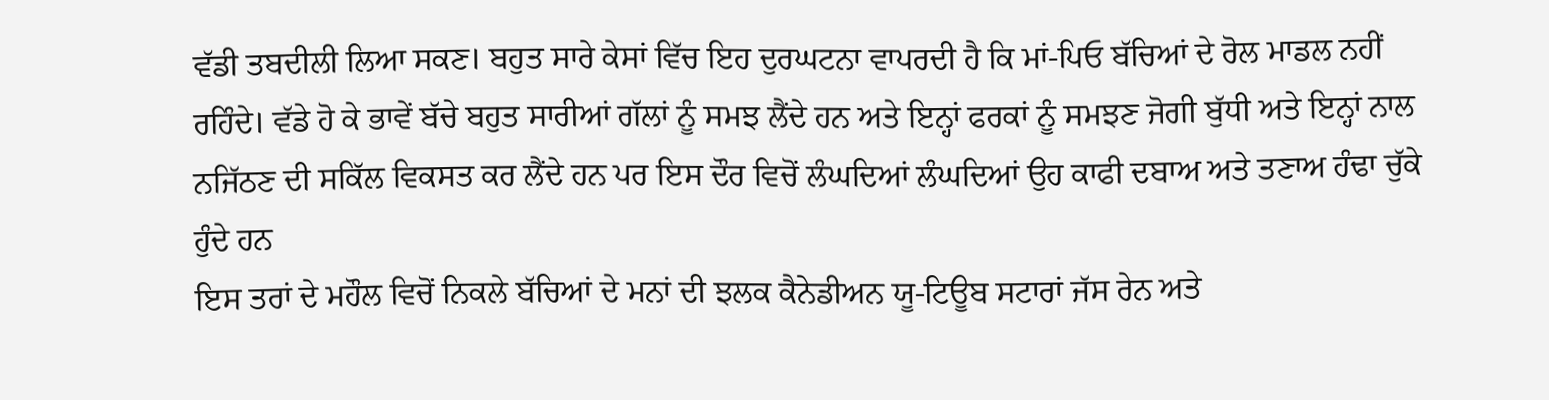ਵੱਡੀ ਤਬਦੀਲੀ ਲਿਆ ਸਕਣ। ਬਹੁਤ ਸਾਰੇ ਕੇਸਾਂ ਵਿੱਚ ਇਹ ਦੁਰਘਟਨਾ ਵਾਪਰਦੀ ਹੈ ਕਿ ਮਾਂ-ਪਿਓ ਬੱਚਿਆਂ ਦੇ ਰੋਲ ਮਾਡਲ ਨਹੀਂ ਰਹਿੰਦੇ। ਵੱਡੇ ਹੋ ਕੇ ਭਾਵੇਂ ਬੱਚੇ ਬਹੁਤ ਸਾਰੀਆਂ ਗੱਲਾਂ ਨੂੰ ਸਮਝ ਲੈਂਦੇ ਹਨ ਅਤੇ ਇਨ੍ਹਾਂ ਫਰਕਾਂ ਨੂੰ ਸਮਝਣ ਜੋਗੀ ਬੁੱਧੀ ਅਤੇ ਇਨ੍ਹਾਂ ਨਾਲ ਨਜਿੱਠਣ ਦੀ ਸਕਿੱਲ ਵਿਕਸਤ ਕਰ ਲੈਂਦੇ ਹਨ ਪਰ ਇਸ ਦੌਰ ਵਿਚੋਂ ਲੰਘਦਿਆਂ ਲੰਘਦਿਆਂ ਉਹ ਕਾਫੀ ਦਬਾਅ ਅਤੇ ਤਣਾਅ ਹੰਢਾ ਚੁੱਕੇ ਹੁੰਦੇ ਹਨ
ਇਸ ਤਰਾਂ ਦੇ ਮਹੌਲ ਵਿਚੋਂ ਨਿਕਲੇ ਬੱਚਿਆਂ ਦੇ ਮਨਾਂ ਦੀ ਝਲਕ ਕੈਨੇਡੀਅਨ ਯੂ-ਟਿਊਬ ਸਟਾਰਾਂ ਜੱਸ ਰੇਨ ਅਤੇ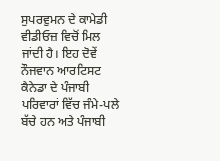ਸੁਪਰਵੁਮਨ ਦੇ ਕਾਮੇਡੀ ਵੀਡੀਓਜ਼ ਵਿਚੋਂ ਮਿਲ ਜਾਂਦੀ ਹੈ। ਇਹ ਦੋਵੇਂ ਨੌਜਵਾਨ ਆਰਟਿਸਟ ਕੈਨੇਡਾ ਦੇ ਪੰਜਾਬੀ ਪਰਿਵਾਰਾਂ ਵਿੱਚ ਜੰਮੇ-ਪਲੇ ਬੱਚੇ ਹਨ ਅਤੇ ਪੰਜਾਬੀ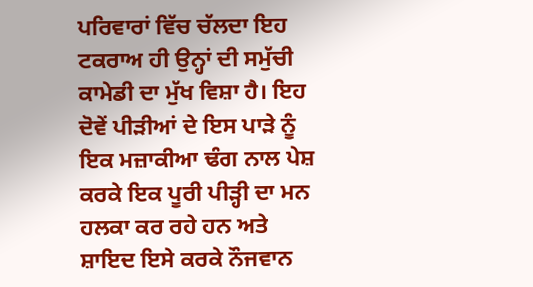ਪਰਿਵਾਰਾਂ ਵਿੱਚ ਚੱਲਦਾ ਇਹ ਟਕਰਾਅ ਹੀ ਉਨ੍ਹਾਂ ਦੀ ਸਮੁੱਚੀ ਕਾਮੇਡੀ ਦਾ ਮੁੱਖ ਵਿਸ਼ਾ ਹੈ। ਇਹ ਦੋਵੇਂ ਪੀੜੀਆਂ ਦੇ ਇਸ ਪਾੜੇ ਨੂੰ ਇਕ ਮਜ਼ਾਕੀਆ ਢੰਗ ਨਾਲ ਪੇਸ਼ ਕਰਕੇ ਇਕ ਪੂਰੀ ਪੀੜ੍ਹੀ ਦਾ ਮਨ ਹਲਕਾ ਕਰ ਰਹੇ ਹਨ ਅਤੇ ਸ਼ਾਇਦ ਇਸੇ ਕਰਕੇ ਨੌਜਵਾਨ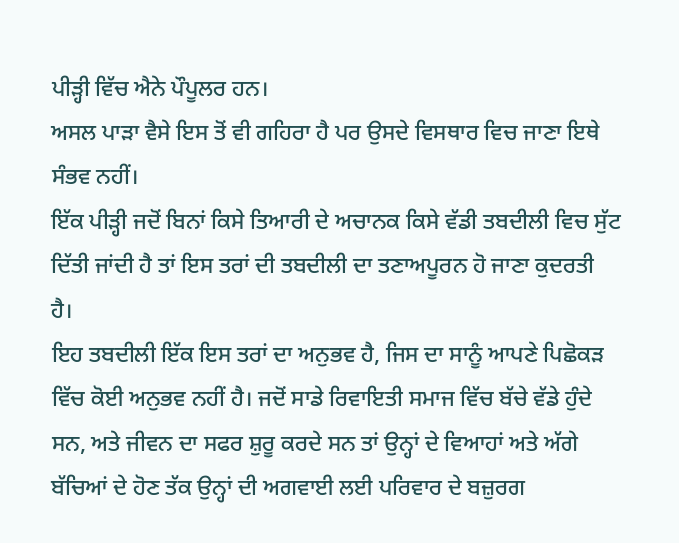ਪੀੜ੍ਹੀ ਵਿੱਚ ਐਨੇ ਪੌਪੂਲਰ ਹਨ।
ਅਸਲ ਪਾੜਾ ਵੈਸੇ ਇਸ ਤੋਂ ਵੀ ਗਹਿਰਾ ਹੈ ਪਰ ਉਸਦੇ ਵਿਸਥਾਰ ਵਿਚ ਜਾਣਾ ਇਥੇ ਸੰਭਵ ਨਹੀਂ।
ਇੱਕ ਪੀੜ੍ਹੀ ਜਦੋਂ ਬਿਨਾਂ ਕਿਸੇ ਤਿਆਰੀ ਦੇ ਅਚਾਨਕ ਕਿਸੇ ਵੱਡੀ ਤਬਦੀਲੀ ਵਿਚ ਸੁੱਟ ਦਿੱਤੀ ਜਾਂਦੀ ਹੈ ਤਾਂ ਇਸ ਤਰਾਂ ਦੀ ਤਬਦੀਲੀ ਦਾ ਤਣਾਅਪੂਰਨ ਹੋ ਜਾਣਾ ਕੁਦਰਤੀ ਹੈ।
ਇਹ ਤਬਦੀਲੀ ਇੱਕ ਇਸ ਤਰਾਂ ਦਾ ਅਨੁਭਵ ਹੈ, ਜਿਸ ਦਾ ਸਾਨੂੰ ਆਪਣੇ ਪਿਛੋਕੜ ਵਿੱਚ ਕੋਈ ਅਨੁਭਵ ਨਹੀਂ ਹੈ। ਜਦੋਂ ਸਾਡੇ ਰਿਵਾਇਤੀ ਸਮਾਜ ਵਿੱਚ ਬੱਚੇ ਵੱਡੇ ਹੁੰਦੇ ਸਨ, ਅਤੇ ਜੀਵਨ ਦਾ ਸਫਰ ਸ਼ੁਰੂ ਕਰਦੇ ਸਨ ਤਾਂ ਉਨ੍ਹਾਂ ਦੇ ਵਿਆਹਾਂ ਅਤੇ ਅੱਗੇ ਬੱਚਿਆਂ ਦੇ ਹੋਣ ਤੱਕ ਉਨ੍ਹਾਂ ਦੀ ਅਗਵਾਈ ਲਈ ਪਰਿਵਾਰ ਦੇ ਬਜ਼ੁਰਗ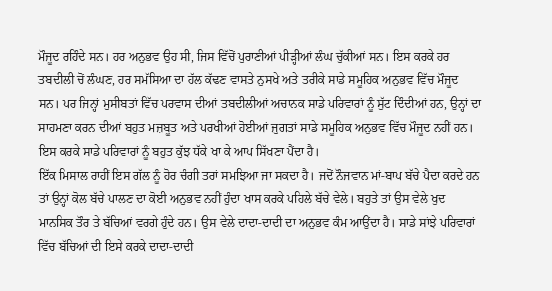ਮੌਜੂਦ ਰਹਿੰਦੇ ਸਨ। ਹਰ ਅਨੁਭਵ ਉਹ ਸੀ, ਜਿਸ ਵਿੱਚੋਂ ਪੁਰਾਣੀਆਂ ਪੀੜ੍ਹੀਆਂ ਲੰਘ ਚੁੱਕੀਆਂ ਸਨ। ਇਸ ਕਰਕੇ ਹਰ ਤਬਦੀਲੀ ਚੋਂ ਲੰਘਣ, ਹਰ ਸਮੱਸਿਆ ਦਾ ਹੱਲ ਕੱਢਣ ਵਾਸਤੇ ਨੁਸਖੇ ਅਤੇ ਤਰੀਕੇ ਸਾਡੇ ਸਮੂਹਿਕ ਅਨੁਭਵ ਵਿੱਚ ਮੌਜੂਦ ਸਨ। ਪਰ ਜਿਨ੍ਹਾਂ ਮੁਸੀਬਤਾਂ ਵਿੱਚ ਪਰਵਾਸ ਦੀਆਂ ਤਬਦੀਲੀਆਂ ਅਚਾਨਕ ਸਾਡੇ ਪਰਿਵਾਰਾਂ ਨੂੰ ਸੁੱਟ ਦਿੰਦੀਆਂ ਹਨ, ਉਨ੍ਹਾਂ ਦਾ ਸਾਹਮਣਾ ਕਰਨ ਦੀਆਂ ਬਹੁਤ ਮਜ਼ਬੂਤ ਅਤੇ ਪਰਖੀਆਂ ਹੋਈਆਂ ਜੁਗਤਾਂ ਸਾਡੇ ਸਮੂਹਿਕ ਅਨੁਭਵ ਵਿੱਚ ਮੌਜੂਦ ਨਹੀਂ ਹਨ। ਇਸ ਕਰਕੇ ਸਾਡੇ ਪਰਿਵਾਰਾਂ ਨੂੰ ਬਹੁਤ ਕੁੱਝ ਧੱਕੇ ਖਾ ਕੇ ਆਪ ਸਿੱਖਣਾ ਪੈਂਦਾ ਹੈ।
ਇੱਕ ਮਿਸਾਲ ਰਾਹੀਂ ਇਸ ਗੱਲ ਨੂੰ ਹੋਰ ਚੰਗੀ ਤਰਾਂ ਸਮਝਿਆ ਜਾ ਸਕਦਾ ਹੈ। ਜਦੋਂ ਨੌਜਵਾਨ ਮਾਂ-ਬਾਪ ਬੱਚੇ ਪੈਦਾ ਕਰਦੇ ਹਨ ਤਾਂ ਉਨ੍ਹਾਂ ਕੋਲ ਬੱਚੇ ਪਾਲਣ ਦਾ ਕੋਈ ਅਨੁਭਵ ਨਹੀਂ ਹੁੰਦਾ ਖਾਸ ਕਰਕੇ ਪਹਿਲੇ ਬੱਚੇ ਵੇਲੇ। ਬਹੁਤੇ ਤਾਂ ਉਸ ਵੇਲੇ ਖੁਦ ਮਾਨਸਿਕ ਤੌਰ ਤੇ ਬੱਚਿਆਂ ਵਰਗੇ ਹੁੰਦੇ ਹਨ। ਉਸ ਵੇਲੇ ਦਾਦਾ-ਦਾਦੀ ਦਾ ਅਨੁਭਵ ਕੰਮ ਆਉਂਦਾ ਹੈ। ਸਾਡੇ ਸਾਂਝੇ ਪਰਿਵਾਰਾਂ ਵਿੱਚ ਬੱਚਿਆਂ ਦੀ ਇਸੇ ਕਰਕੇ ਦਾਦਾ-ਦਾਦੀ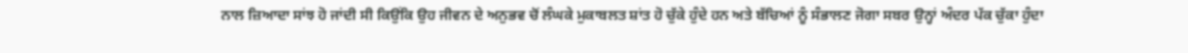ਨਾਲ ਜ਼ਿਆਦਾ ਸਾਂਝ ਹੋ ਜਾਂਦੀ ਸੀ ਕਿਉਂਕਿ ਉਹ ਜੀਵਨ ਦੇ ਅਨੁਭਵ ਚੋਂ ਲੰਘਕੇ ਮੁਕਾਬਲਤ ਸ਼ਾਂਤ ਹੋ ਚੁੱਕੇ ਹੁੰਦੇ ਹਨ ਅਤੇ ਬੱਚਿਆਂ ਨੂੰ ਸੰਭਾਲਣ ਜੋਗਾ ਸਬਰ ਉਨ੍ਹਾਂ ਅੰਦਰ ਪੱਕ ਚੁੱਕਾ ਹੁੰਦਾ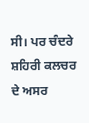ਸੀ। ਪਰ ਚੰਦਰੇ ਸ਼ਹਿਰੀ ਕਲਚਰ ਦੇ ਅਸਰ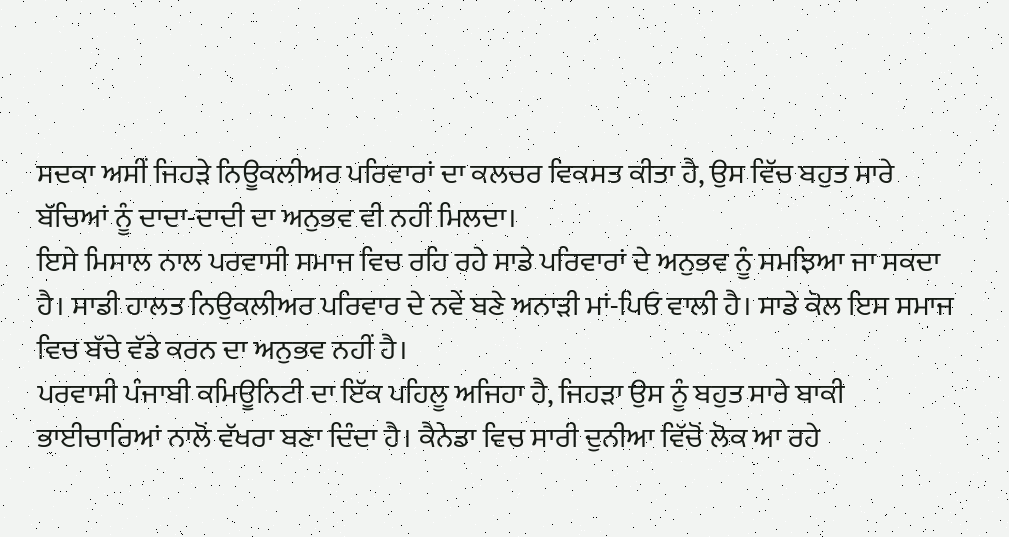ਸਦਕਾ ਅਸੀਂ ਜਿਹੜੇ ਨਿਊਕਲੀਅਰ ਪਰਿਵਾਰਾਂ ਦਾ ਕਲਚਰ ਵਿਕਸਤ ਕੀਤਾ ਹੈ, ਉਸ ਵਿੱਚ ਬਹੁਤ ਸਾਰੇ ਬੱਚਿਆਂ ਨੂੰ ਦਾਦਾ-ਦਾਦੀ ਦਾ ਅਨੁਭਵ ਵੀ ਨਹੀਂ ਮਿਲਦਾ।
ਇਸੇ ਮਿਸਾਲ ਨਾਲ ਪਰਵਾਸੀ ਸਮਾਜ ਵਿਚ ਰਹਿ ਰਹੇ ਸਾਡੇ ਪਰਿਵਾਰਾਂ ਦੇ ਅਨੁਭਵ ਨੂੰ ਸਮਝਿਆ ਜਾ ਸਕਦਾ ਹੈ। ਸਾਡੀ ਹਾਲਤ ਨਿਉਕਲੀਅਰ ਪਰਿਵਾਰ ਦੇ ਨਵੇਂ ਬਣੇ ਅਨਾੜੀ ਮਾਂ-ਪਿਓ ਵਾਲੀ ਹੈ। ਸਾਡੇ ਕੋਲ ਇਸ ਸਮਾਜ ਵਿਚ ਬੱਚੇ ਵੱਡੇ ਕਰਨ ਦਾ ਅਨੁਭਵ ਨਹੀਂ ਹੈ।
ਪਰਵਾਸੀ ਪੰਜਾਬੀ ਕਮਿਊਨਿਟੀ ਦਾ ਇੱਕ ਪਹਿਲੂ ਅਜਿਹਾ ਹੈ, ਜਿਹੜਾ ਉਸ ਨੂੰ ਬਹੁਤ ਸਾਰੇ ਬਾਕੀ ਭਾਈਚਾਰਿਆਂ ਨਾਲੋਂ ਵੱਖਰਾ ਬਣਾ ਦਿੰਦਾ ਹੈ। ਕੈਨੇਡਾ ਵਿਚ ਸਾਰੀ ਦੁਨੀਆ ਵਿੱਚੋਂ ਲੋਕ ਆ ਰਹੇ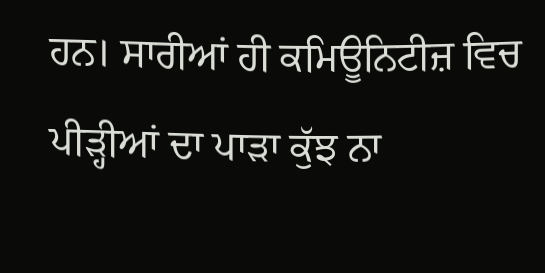ਹਨ। ਸਾਰੀਆਂ ਹੀ ਕਮਿਊਨਿਟੀਜ਼ ਵਿਚ ਪੀੜ੍ਹੀਆਂ ਦਾ ਪਾੜਾ ਕੁੱਝ ਨਾ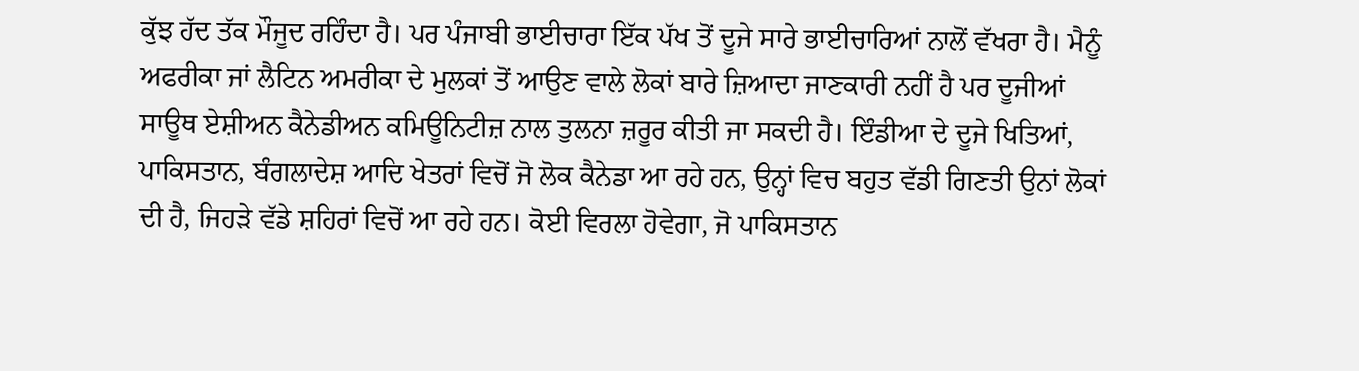ਕੁੱਝ ਹੱਦ ਤੱਕ ਮੌਜੂਦ ਰਹਿੰਦਾ ਹੈ। ਪਰ ਪੰਜਾਬੀ ਭਾਈਚਾਰਾ ਇੱਕ ਪੱਖ ਤੋਂ ਦੂਜੇ ਸਾਰੇ ਭਾਈਚਾਰਿਆਂ ਨਾਲੋਂ ਵੱਖਰਾ ਹੈ। ਮੈਨੂੰ ਅਫਰੀਕਾ ਜਾਂ ਲੈਟਿਨ ਅਮਰੀਕਾ ਦੇ ਮੁਲਕਾਂ ਤੋਂ ਆਉਣ ਵਾਲੇ ਲੋਕਾਂ ਬਾਰੇ ਜ਼ਿਆਦਾ ਜਾਣਕਾਰੀ ਨਹੀਂ ਹੈ ਪਰ ਦੂਜੀਆਂ ਸਾਊਥ ਏਸ਼ੀਅਨ ਕੈਨੇਡੀਅਨ ਕਮਿਊਨਿਟੀਜ਼ ਨਾਲ ਤੁਲਨਾ ਜ਼ਰੂਰ ਕੀਤੀ ਜਾ ਸਕਦੀ ਹੈ। ਇੰਡੀਆ ਦੇ ਦੂਜੇ ਖਿਤਿਆਂ, ਪਾਕਿਸਤਾਨ, ਬੰਗਲਾਦੇਸ਼ ਆਦਿ ਖੇਤਰਾਂ ਵਿਚੋਂ ਜੋ ਲੋਕ ਕੈਨੇਡਾ ਆ ਰਹੇ ਹਨ, ਉਨ੍ਹਾਂ ਵਿਚ ਬਹੁਤ ਵੱਡੀ ਗਿਣਤੀ ਉਨਾਂ ਲੋਕਾਂ ਦੀ ਹੈ, ਜਿਹੜੇ ਵੱਡੇ ਸ਼ਹਿਰਾਂ ਵਿਚੋਂ ਆ ਰਹੇ ਹਨ। ਕੋਈ ਵਿਰਲਾ ਹੋਵੇਗਾ, ਜੋ ਪਾਕਿਸਤਾਨ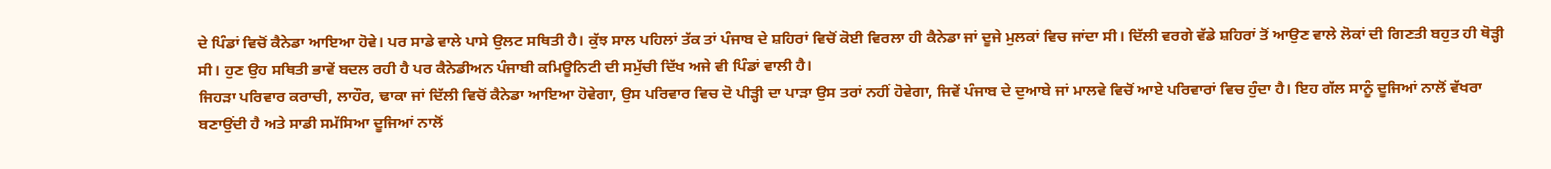ਦੇ ਪਿੰਡਾਂ ਵਿਚੋਂ ਕੈਨੇਡਾ ਆਇਆ ਹੋਵੇ। ਪਰ ਸਾਡੇ ਵਾਲੇ ਪਾਸੇ ਉਲਟ ਸਥਿਤੀ ਹੈ। ਕੁੱਝ ਸਾਲ ਪਹਿਲਾਂ ਤੱਕ ਤਾਂ ਪੰਜਾਬ ਦੇ ਸ਼ਹਿਰਾਂ ਵਿਚੋਂ ਕੋਈ ਵਿਰਲਾ ਹੀ ਕੈਨੇਡਾ ਜਾਂ ਦੂਜੇ ਮੁਲਕਾਂ ਵਿਚ ਜਾਂਦਾ ਸੀ। ਦਿੱਲੀ ਵਰਗੇ ਵੱਡੇ ਸ਼ਹਿਰਾਂ ਤੋਂ ਆਉਣ ਵਾਲੇ ਲੋਕਾਂ ਦੀ ਗਿਣਤੀ ਬਹੁਤ ਹੀ ਥੋੜ੍ਹੀ ਸੀ। ਹੁਣ ਉਹ ਸਥਿਤੀ ਭਾਵੇਂ ਬਦਲ ਰਹੀ ਹੈ ਪਰ ਕੈਨੇਡੀਅਨ ਪੰਜਾਬੀ ਕਮਿਊਨਿਟੀ ਦੀ ਸਮੁੱਚੀ ਦਿੱਖ ਅਜੇ ਵੀ ਪਿੰਡਾਂ ਵਾਲੀ ਹੈ।
ਜਿਹੜਾ ਪਰਿਵਾਰ ਕਰਾਚੀ, ਲਾਹੌਰ, ਢਾਕਾ ਜਾਂ ਦਿੱਲੀ ਵਿਚੋਂ ਕੈਨੇਡਾ ਆਇਆ ਹੋਵੇਗਾ, ਉਸ ਪਰਿਵਾਰ ਵਿਚ ਦੋ ਪੀੜ੍ਹੀ ਦਾ ਪਾੜਾ ਉਸ ਤਰਾਂ ਨਹੀਂ ਹੋਵੇਗਾ, ਜਿਵੇਂ ਪੰਜਾਬ ਦੇ ਦੁਆਬੇ ਜਾਂ ਮਾਲਵੇ ਵਿਚੋਂ ਆਏ ਪਰਿਵਾਰਾਂ ਵਿਚ ਹੁੰਦਾ ਹੈ। ਇਹ ਗੱਲ ਸਾਨੂੰ ਦੂਜਿਆਂ ਨਾਲੋਂ ਵੱਖਰਾ ਬਣਾਉਂਦੀ ਹੈ ਅਤੇ ਸਾਡੀ ਸਮੱਸਿਆ ਦੂਜਿਆਂ ਨਾਲੋਂ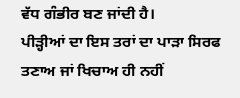ਵੱਧ ਗੰਭੀਰ ਬਣ ਜਾਂਦੀ ਹੈ।
ਪੀੜ੍ਹੀਆਂ ਦਾ ਇਸ ਤਰਾਂ ਦਾ ਪਾੜਾ ਸਿਰਫ ਤਣਾਅ ਜਾਂ ਖਿਚਾਅ ਹੀ ਨਹੀਂ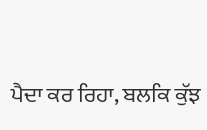ਪੈਦਾ ਕਰ ਰਿਹਾ, ਬਲਕਿ ਕੁੱਝ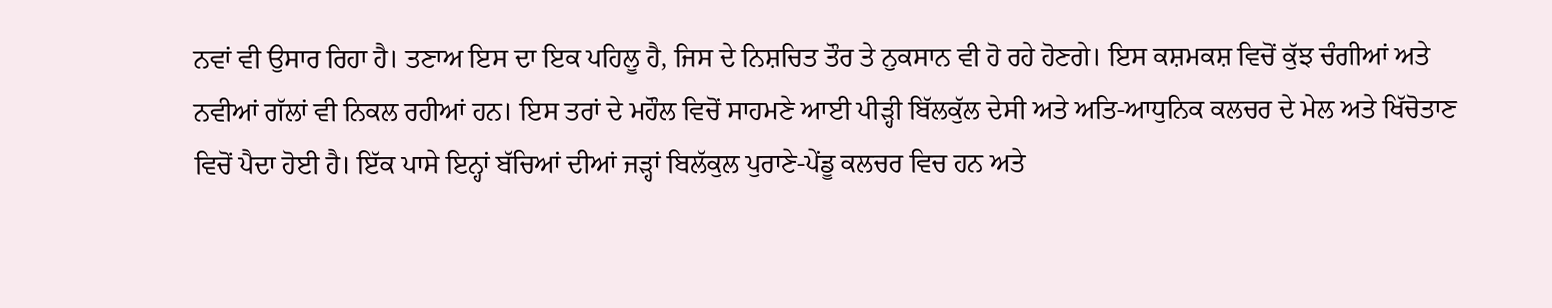ਨਵਾਂ ਵੀ ਉਸਾਰ ਰਿਹਾ ਹੈ। ਤਣਾਅ ਇਸ ਦਾ ਇਕ ਪਹਿਲੂ ਹੈ, ਜਿਸ ਦੇ ਨਿਸ਼ਚਿਤ ਤੌਰ ਤੇ ਨੁਕਸਾਨ ਵੀ ਹੋ ਰਹੇ ਹੋਣਗੇ। ਇਸ ਕਸ਼ਮਕਸ਼ ਵਿਚੋਂ ਕੁੱਝ ਚੰਗੀਆਂ ਅਤੇ ਨਵੀਆਂ ਗੱਲਾਂ ਵੀ ਨਿਕਲ ਰਹੀਆਂ ਹਨ। ਇਸ ਤਰਾਂ ਦੇ ਮਹੌਲ ਵਿਚੋਂ ਸਾਹਮਣੇ ਆਈ ਪੀੜ੍ਹੀ ਬਿੱਲਕੁੱਲ ਦੇਸੀ ਅਤੇ ਅਤਿ-ਆਧੁਨਿਕ ਕਲਚਰ ਦੇ ਮੇਲ ਅਤੇ ਖਿੱਚੋਤਾਣ ਵਿਚੋਂ ਪੈਦਾ ਹੋਈ ਹੈ। ਇੱਕ ਪਾਸੇ ਇਨ੍ਹਾਂ ਬੱਚਿਆਂ ਦੀਆਂ ਜੜ੍ਹਾਂ ਬਿਲੱਕੁਲ ਪੁਰਾਣੇ-ਪੇਂਡੂ ਕਲਚਰ ਵਿਚ ਹਨ ਅਤੇ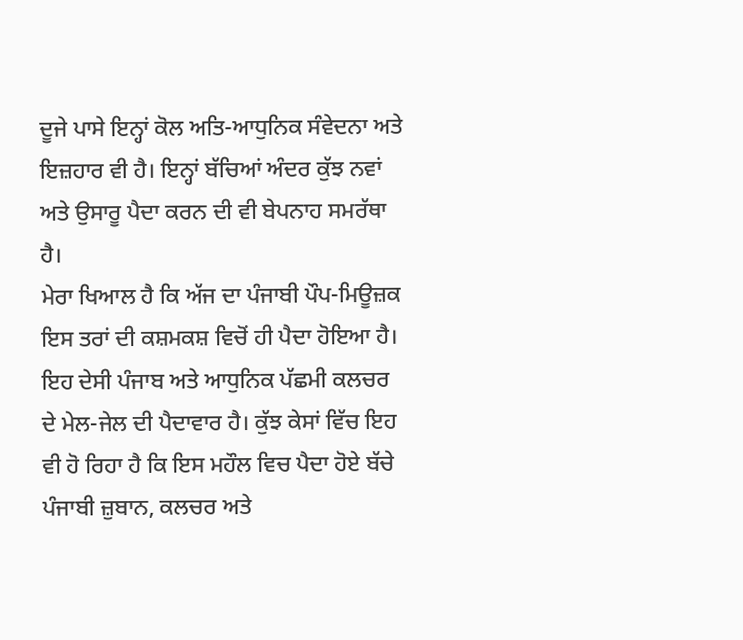ਦੂਜੇ ਪਾਸੇ ਇਨ੍ਹਾਂ ਕੋਲ ਅਤਿ-ਆਧੁਨਿਕ ਸੰਵੇਦਨਾ ਅਤੇ ਇਜ਼ਹਾਰ ਵੀ ਹੈ। ਇਨ੍ਹਾਂ ਬੱਚਿਆਂ ਅੰਦਰ ਕੁੱਝ ਨਵਾਂ ਅਤੇ ਉਸਾਰੂ ਪੈਦਾ ਕਰਨ ਦੀ ਵੀ ਬੇਪਨਾਹ ਸਮਰੱਥਾ ਹੈ।
ਮੇਰਾ ਖਿਆਲ ਹੈ ਕਿ ਅੱਜ ਦਾ ਪੰਜਾਬੀ ਪੌਪ-ਮਿਊਜ਼ਕ ਇਸ ਤਰਾਂ ਦੀ ਕਸ਼ਮਕਸ਼ ਵਿਚੋਂ ਹੀ ਪੈਦਾ ਹੋਇਆ ਹੈ। ਇਹ ਦੇਸੀ ਪੰਜਾਬ ਅਤੇ ਆਧੁਨਿਕ ਪੱਛਮੀ ਕਲਚਰ ਦੇ ਮੇਲ-ਜੇਲ ਦੀ ਪੈਦਾਵਾਰ ਹੈ। ਕੁੱਝ ਕੇਸਾਂ ਵਿੱਚ ਇਹ ਵੀ ਹੋ ਰਿਹਾ ਹੈ ਕਿ ਇਸ ਮਹੌਲ ਵਿਚ ਪੈਦਾ ਹੋਏ ਬੱਚੇ ਪੰਜਾਬੀ ਜ਼ੁਬਾਨ, ਕਲਚਰ ਅਤੇ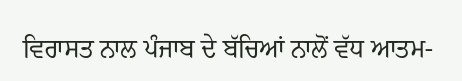ਵਿਰਾਸਤ ਨਾਲ ਪੰਜਾਬ ਦੇ ਬੱਚਿਆਂ ਨਾਲੋਂ ਵੱਧ ਆਤਮ-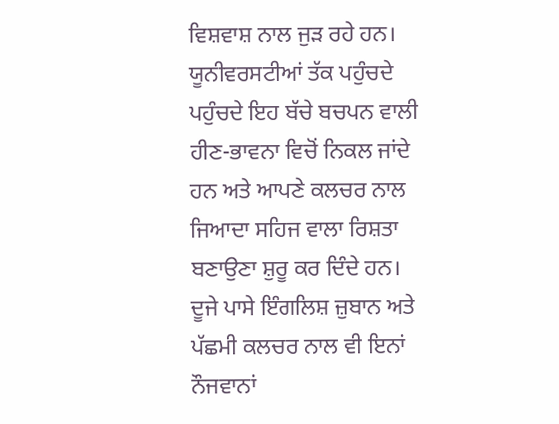ਵਿਸ਼ਵਾਸ਼ ਨਾਲ ਜੁੜ ਰਹੇ ਹਨ। ਯੂਨੀਵਰਸਟੀਆਂ ਤੱਕ ਪਹੁੰਚਦੇ ਪਹੁੰਚਦੇ ਇਹ ਬੱਚੇ ਬਚਪਨ ਵਾਲੀ ਹੀਣ-ਭਾਵਨਾ ਵਿਚੋਂ ਨਿਕਲ ਜਾਂਦੇ ਹਨ ਅਤੇ ਆਪਣੇ ਕਲਚਰ ਨਾਲ ਜਿਆਦਾ ਸਹਿਜ ਵਾਲਾ ਰਿਸ਼ਤਾ ਬਣਾਉਣਾ ਸ਼ੁਰੂ ਕਰ ਦਿੰਦੇ ਹਨ। ਦੂਜੇ ਪਾਸੇ ਇੰਗਲਿਸ਼ ਜ਼ੁਬਾਨ ਅਤੇ ਪੱਛਮੀ ਕਲਚਰ ਨਾਲ ਵੀ ਇਨਾਂ ਨੌਜਵਾਨਾਂ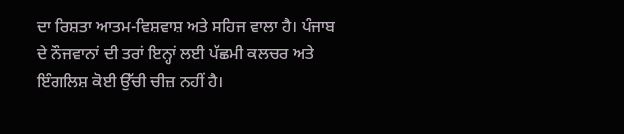ਦਾ ਰਿਸ਼ਤਾ ਆਤਮ-ਵਿਸ਼ਵਾਸ਼ ਅਤੇ ਸਹਿਜ ਵਾਲਾ ਹੈ। ਪੰਜਾਬ ਦੇ ਨੌਜਵਾਨਾਂ ਦੀ ਤਰਾਂ ਇਨ੍ਹਾਂ ਲਈ ਪੱਛਮੀ ਕਲਚਰ ਅਤੇ ਇੰਗਲਿਸ਼ ਕੋਈ ਉੱਚੀ ਚੀਜ਼ ਨਹੀਂ ਹੈ।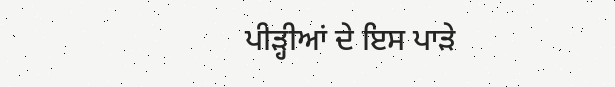ਪੀੜ੍ਹੀਆਂ ਦੇ ਇਸ ਪਾੜੇ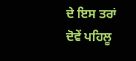ਦੇ ਇਸ ਤਰਾਂ ਦੋਵੇਂ ਪਹਿਲੂ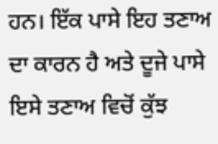ਹਨ। ਇੱਕ ਪਾਸੇ ਇਹ ਤਣਾਅ ਦਾ ਕਾਰਨ ਹੈ ਅਤੇ ਦੂਜੇ ਪਾਸੇ ਇਸੇ ਤਣਾਅ ਵਿਚੋਂ ਕੁੱਝ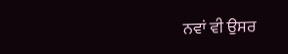ਨਵਾਂ ਵੀ ਉਸਰ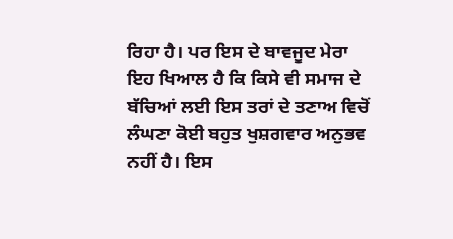ਰਿਹਾ ਹੈ। ਪਰ ਇਸ ਦੇ ਬਾਵਜੂਦ ਮੇਰਾ ਇਹ ਖਿਆਲ ਹੈ ਕਿ ਕਿਸੇ ਵੀ ਸਮਾਜ ਦੇ ਬੱਚਿਆਂ ਲਈ ਇਸ ਤਰਾਂ ਦੇ ਤਣਾਅ ਵਿਚੋਂ ਲੰਘਣਾ ਕੋਈ ਬਹੁਤ ਖੁਸ਼ਗਵਾਰ ਅਨੁਭਵ ਨਹੀਂ ਹੈ। ਇਸ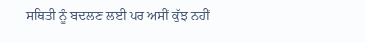ਸਥਿਤੀ ਨੂੰ ਬਦਲਣ ਲਈ ਪਰ ਅਸੀਂ ਕੁੱਝ ਨਹੀਂ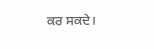ਕਰ ਸਕਦੇ।